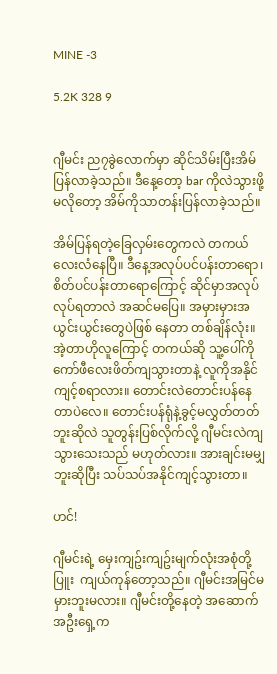MINE -3

5.2K 328 9


ဂျီမင်း ည၇ခွဲလောက်မှာ ဆိုင်သိမ်းပြီးအိမ်ပြန်လာခဲ့သည်။ ဒီနေ့တော့ bar ကိုလဲသွားဖို့မလိုတော့ အိမ်ကိုသာတန်းပြန်လာခဲ့သည်။

အိမ်ပြန်ရတဲ့ခြေလှမ်းတွေကလဲ တကယ်လေးလံနေပြီ။ ဒီနေ့အလုပ်ပင်ပန်းတာရော၊ စိတ်ပင်ပန်းတာရောကြောင့် ဆိုင်မှာအလုပ်လုပ်ရတာလဲ အဆင်မပြေ။ အမှားမှားအယွင်းယွင်းတွေပဲဖြစ် နေတာ တစ်ချိန်လုံး။ အဲ့တာဟိုလူကြောင့် တကယ်ဆို သူ့ပေါ်ကိုကော်ဖီလေးဖိတ်ကျသွားတာနဲ့ လူကိုအနိုင်ကျင့်စရာလား။ တောင်းလဲတောင်းပန်နေတာပဲလေ။ တောင်းပန်ရုံနဲ့ခွင့်မလွှတ်တတ်ဘူးဆိုလဲ သူတွန်းပြစ်လိုက်လို့ ဂျီမင်းလဲကျသွားသေးသည် မဟုတ်လား။ အားချင်းမမျှဘူးဆိုပြီး သပ်သပ်အနိုင်ကျင့်သွားတာ။

ဟင်!

ဂျီမင်းရဲ့ မှေးကျဥ်းကျဥ်းမျက်လုံးအစုံတို့ ပြူး  ကျယ်ကုန်တော့သည်။ ဂျီမင်းအမြင်မမှားဘူးမလား။ ဂျီမင်းတို့နေတဲ့ အဆောက်အဦးရှေ့က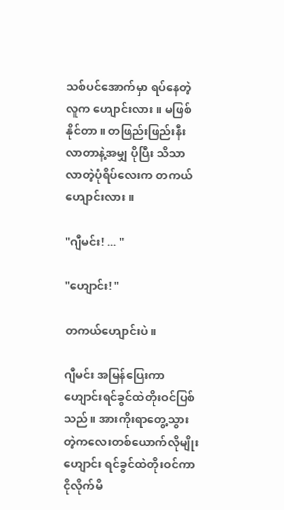သစ်ပင်အောက်မှာ ရပ်နေတဲ့လူက ဟျောင်းလား။ မဖြစ်နိုင်တာ။ တဖြည်းဖြည်းနီးလာတာနဲ့အမျှ ပိုပြီး သိသာလာတဲ့ပုံရိပ်လေးက တကယ် ဟျောင်းလား။

"ဂျီမင်း! ... "

"ဟျောင်း! "

တကယ်ဟျောင်းပဲ။

ဂျီမင်း အမြန်ပြေးကာ ဟျောင်းရင်ခွင်ထဲတိုးဝင်ပြစ်သည်။ အားကိုးရာတွေ့သွားတဲ့ကလေးတစ်ယောက်လိုမျိုး ဟျောင်း ရင်ခွင်ထဲတိုးဝင်ကာ ငိုလိုက်မိ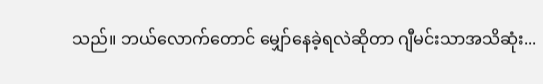သည်။ ဘယ်လောက်တောင် မျှော်နေခဲ့ရလဲဆိုတာ ဂျီမင်းသာအသိဆုံး...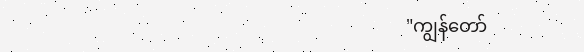"ကျွန်တော်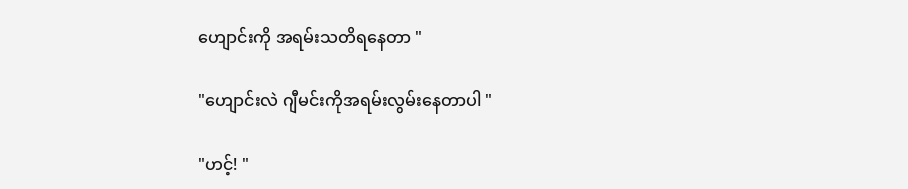ဟျောင်းကို အရမ်းသတိရနေတာ "

"ဟျောင်းလဲ ဂျီမင်းကိုအရမ်းလွမ်းနေတာပါ "

"ဟင့်! "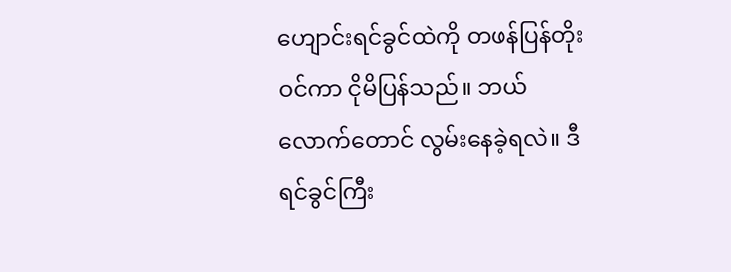ဟျောင်းရင်ခွင်ထဲကို တဖန်ပြန်တိုးဝင်ကာ ငိုမိပြန်သည်။ ဘယ်လောက်တောင် လွမ်းနေခဲ့ရလဲ။ ဒီရင်ခွင်ကြီး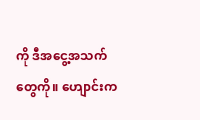ကို ဒီအငွေ့အသက်တွေကို။ ဟျောင်းက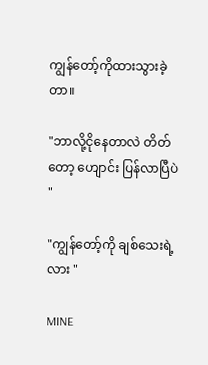ကျွန်တော့်ကိုထားသွားခဲ့တာ။

"ဘာလို့ငိုနေတာလဲ တိတ်တော့ ဟျောင်း ပြန်လာပြီပဲ "

"ကျွန်တော့်ကို ချစ်သေးရဲ့လား "

MINE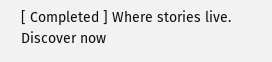[ Completed ] Where stories live. Discover now